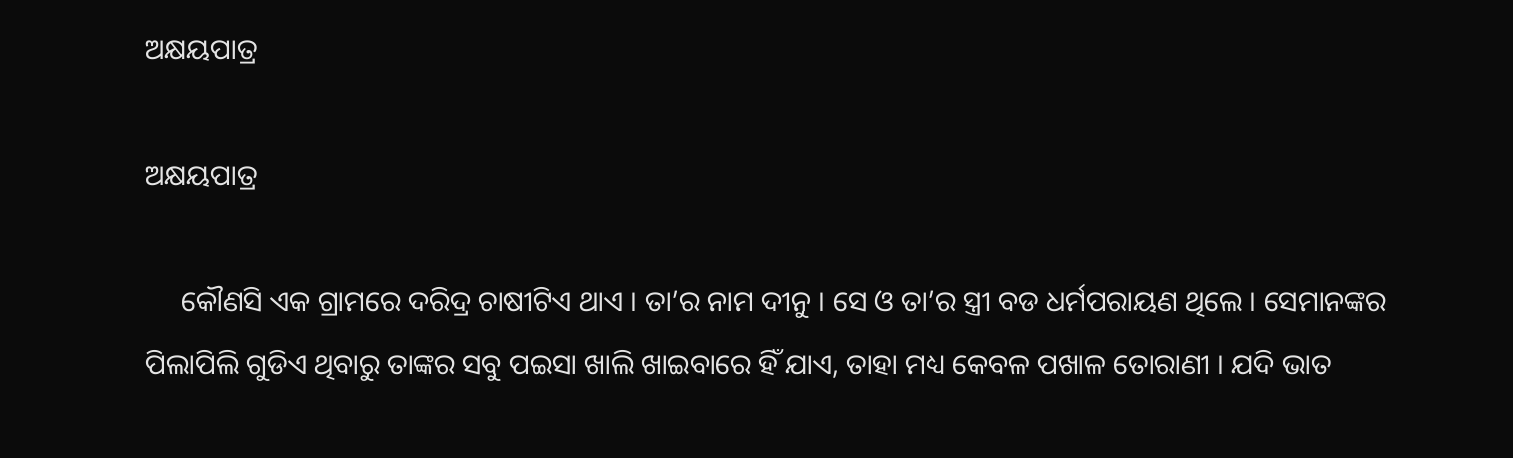ଅକ୍ଷୟପାତ୍ର

ଅକ୍ଷୟପାତ୍ର

     କୌଣସି ଏକ ଗ୍ରାମରେ ଦରିଦ୍ର ଚାଷୀଟିଏ ଥାଏ । ତା’ର ନାମ ଦୀନୁ । ସେ ଓ ତା’ର ସ୍ତ୍ରୀ ବଡ ଧର୍ମପରାୟଣ ଥିଲେ । ସେମାନଙ୍କର ପିଲାପିଲି ଗୁଡିଏ ଥିବାରୁ ତାଙ୍କର ସବୁ ପଇସା ଖାଲି ଖାଇବାରେ ହିଁ ଯାଏ, ତାହା ମଧ୍ୟ କେବଳ ପଖାଳ ତୋରାଣୀ । ଯଦି ଭାତ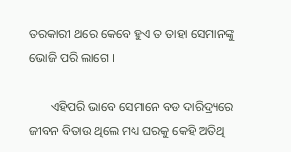ତରକାରୀ ଥରେ କେବେ ହୁଏ ତ ତାହା ସେମାନଙ୍କୁ ଭୋଜି ପରି ଲାଗେ ।

       ଏହିପରି ଭାବେ ସେମାନେ ବଡ ଦାରିଦ୍ର୍ୟରେ ଜୀବନ ବିତାଉ ଥିଲେ ମଧ୍ୟ ଘରକୁ କେହି ଅତିଥି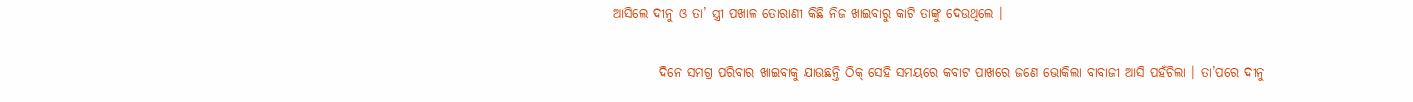ଆସିଲେ ଦୀନୁ ଓ ତା’ ସ୍ତ୍ରୀ ପଖାଳ ତୋରାଣୀ କିଛି ନିଜ ଖାଇବାରୁ କାଟି ତାଙ୍କୁ ଦେଉଥିଲେ ।

         ଦିନେ ସମଗ୍ର ପରିବାର ଖାଇବାକୁ ଯାଉଛନ୍ତି ଠିକ୍ ସେହି ସମୟରେ କବାଟ ପାଖରେ ଜଣେ ଭୋକିଲା ବାବାଜୀ ଆସି ପହଁଚିଲା । ତା’ପରେ ଦୀନୁ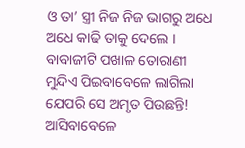ଓ ତା’ ସ୍ତ୍ରୀ ନିଜ ନିଜ ଭାଗରୁ ଅଧେ ଅଧେ କାଢି ତାକୁ ଦେଲେ । ବାବାଜୀଟି ପଖାଳ ତୋରାଣୀ ମୁନ୍ଦିଏ ପିଇବାବେଳେ ଲାଗିଲା ଯେପରି ସେ ଅମୃତ ପିଉଛନ୍ତି! ଆସିବାବେଳେ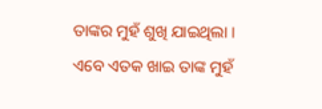ତାଙ୍କର ମୁହଁ ଶୁଖି ଯାଇଥିଲା । ଏବେ ଏତକ ଖାଇ ତାଙ୍କ ମୁହଁ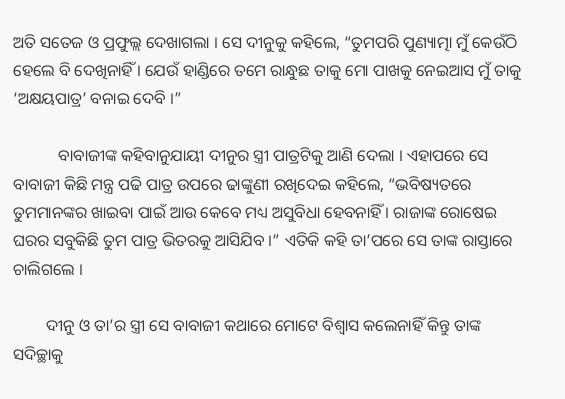ଅତି ସତେଜ ଓ ପ୍ରଫୁଲ୍ଲ ଦେଖାଗଲା । ସେ ଦୀନୁକୁ କହିଲେ, “ତୁମପରି ପୁଣ୍ୟାତ୍ମା ମୁଁ କେଉଁଠି ହେଲେ ବି ଦେଖିନାହିଁ । ଯେଉଁ ହାଣ୍ଡିରେ ତମେ ରାନ୍ଧୁଛ ତାକୁ ମୋ ପାଖକୁ ନେଇଆସ ମୁଁ ତାକୁ ‘ଅକ୍ଷୟପାତ୍ର’ ବନାଇ ଦେବି ।”

           ବାବାଜୀଙ୍କ କହିବାନୁଯାୟୀ ଦୀନୁର ସ୍ତ୍ରୀ ପାତ୍ରଟିକୁ ଆଣି ଦେଲା । ଏହାପରେ ସେ ବାବାଜୀ କିଛି ମନ୍ତ୍ର ପଢି ପାତ୍ର ଉପରେ ଢାଙ୍କୁଣୀ ରଖିଦେଇ କହିଲେ, “ଭବିଷ୍ୟତରେ ତୁମମାନଙ୍କର ଖାଇବା ପାଇଁ ଆଉ କେବେ ମଧ୍ୟ ଅସୁବିଧା ହେବନାହିଁ । ରାଜାଙ୍କ ରୋଷେଇ ଘରର ସବୁକିଛି ତୁମ ପାତ୍ର ଭିତରକୁ ଆସିଯିବ ।” ଏତିକି କହି ତା’ପରେ ସେ ତାଙ୍କ ରାସ୍ତାରେ ଚାଲିଗଲେ ।

        ଦୀନୁ ଓ ତା’ର ସ୍ତ୍ରୀ ସେ ବାବାଜୀ କଥାରେ ମୋଟେ ବିଶ୍ୱାସ କଲେନାହିଁ କିନ୍ତୁ ତାଙ୍କ ସଦିଚ୍ଛାକୁ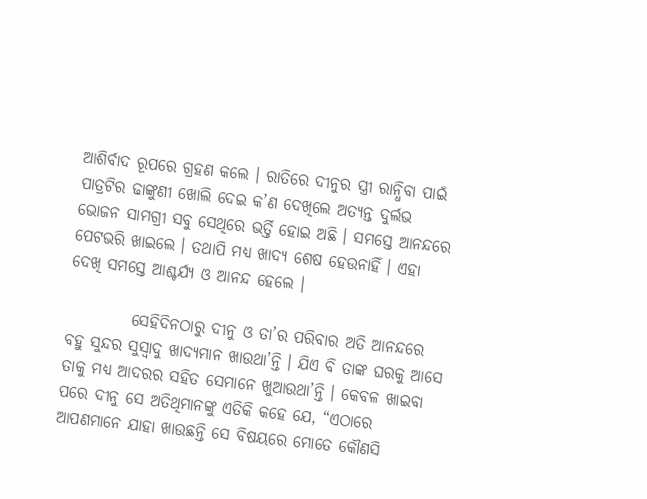ଆଶିର୍ବାଦ ରୂପରେ ଗ୍ରହଣ କଲେ । ରାତିରେ ଦୀନୁର ସ୍ତ୍ରୀ ରାନ୍ଧିବା ପାଇଁ ପାତ୍ରଟିର ଢାଙ୍କୁଣୀ ଖୋଲି ଦେଇ କ’ଣ ଦେଖିଲେ ଅତ୍ୟନ୍ତ ଦୁର୍ଲଭ ଭୋଜନ ସାମଗ୍ରୀ ସବୁ ସେଥିରେ ଭର୍ତ୍ତି ହୋଇ ଅଛି । ସମସ୍ତେ ଆନନ୍ଦରେ ପେଟଭରି ଖାଇଲେ । ତଥାପି ମଧ୍ୟ ଖାଦ୍ୟ ଶେଷ ହେଉନାହିଁ । ଏହା ଦେଖି ସମସ୍ତେ ଆଶ୍ଚର୍ଯ୍ୟ ଓ ଆନନ୍ଦ ହେଲେ ।

          ସେହିଦିନଠାରୁ ଦୀନୁ ଓ ତା’ର ପରିବାର ଅତି ଆନନ୍ଦରେ ବହୁ ସୁନ୍ଦର ସୁସ୍ୱାଦୁ ଖାଦ୍ୟମାନ ଖାଉଥା’ନ୍ତି । ଯିଏ ବି ତାଙ୍କ ଘରକୁ ଆସେ ତାକୁ ମଧ୍ୟ ଆଦରର ସହିତ ସେମାନେ ଖୁଆଉଥା’ନ୍ତି । କେବଳ ଖାଇବା ପରେ ଦୀନୁ ସେ ଅତିଥିମାନଙ୍କୁ ଏତିକି କହେ ଯେ, “ଏଠାରେ ଆପଣମାନେ ଯାହା ଖାଉଛନ୍ତି ସେ ବିଷୟରେ ମୋତେ କୌଣସି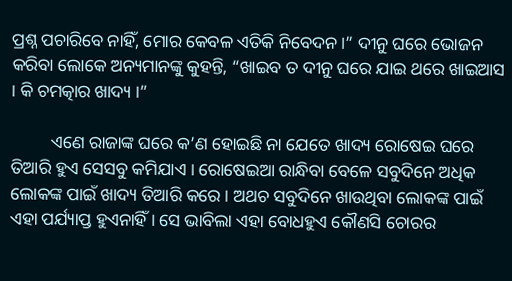ପ୍ରଶ୍ନ ପଚାରିବେ ନାହିଁ, ମୋର କେବଳ ଏତିକି ନିବେଦନ ।” ଦୀନୁ ଘରେ ଭୋଜନ କରିବା ଲୋକେ ଅନ୍ୟମାନଙ୍କୁ କୁହନ୍ତି, “ଖାଇବ ତ ଦୀନୁ ଘରେ ଯାଇ ଥରେ ଖାଇଆସ । କି ଚମତ୍କାର ଖାଦ୍ୟ ।”

         ଏଣେ ରାଜାଙ୍କ ଘରେ କ’ଣ ହୋଇଛି ନା ଯେତେ ଖାଦ୍ୟ ରୋଷେଇ ଘରେ ତିଆରି ହୁଏ ସେସବୁ କମିଯାଏ । ରୋଷେଇଆ ରାନ୍ଧିବା ବେଳେ ସବୁଦିନେ ଅଧିକ ଲୋକଙ୍କ ପାଇଁ ଖାଦ୍ୟ ତିଆରି କରେ । ଅଥଚ ସବୁଦିନେ ଖାଉଥିବା ଲୋକଙ୍କ ପାଇଁ ଏହା ପର୍ଯ୍ୟାପ୍ତ ହୁଏନାହିଁ । ସେ ଭାବିଲା ଏହା ବୋଧହୁଏ କୌଣସି ଚୋରର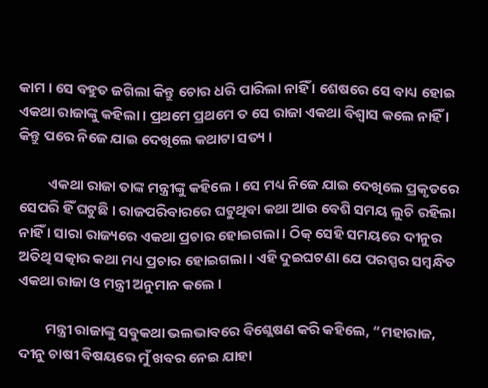କାମ । ସେ ବହୁତ ଜଗିଲା କିନ୍ତୁ ଚୋର ଧରି ପାରିଲା ନାହିଁ । ଶେଷରେ ସେ ବାଧ୍ୟ ହୋଇ ଏକଥା ରାଜାଙ୍କୁ କହିଲା । ପ୍ରଥମେ ପ୍ରଥମେ ତ ସେ ରାଜା ଏକଥା ବିଶ୍ୱାସ କଲେ ନାହିଁ । କିନ୍ତୁ ପରେ ନିଜେ ଯାଇ ଦେଖିଲେ କଥାଟା ସତ୍ୟ ।

         ଏକଥା ରାଜା ତାଙ୍କ ମନ୍ତ୍ରୀଙ୍କୁ କହିଲେ । ସେ ମଧ୍ୟ ନିଜେ ଯାଇ ଦେଖିଲେ ପ୍ରକୃତରେ ସେପରି ହିଁ ଘଟୁଛି । ରାଜପରିବାରରେ ଘଟୁଥିବା କଥା ଆଉ ବେଶି ସମୟ ଲୁଚି ରହିଲା ନାହିଁ । ସାରା ରାଜ୍ୟରେ ଏକଥା ପ୍ରଚାର ହୋଇଗଲା । ଠିକ୍ ସେହି ସମୟରେ ଦୀନୁର ଅତିଥି ସତ୍କାର କଥା ମଧ୍ୟ ପ୍ରଚାର ହୋଇଗଲା । ଏହି ଦୁଇଘଟଣା ଯେ ପରସ୍ପର ସମ୍ବନ୍ଧିତ ଏକଥା ରାଜା ଓ ମନ୍ତ୍ରୀ ଅନୁମାନ କଲେ ।

        ମନ୍ତ୍ରୀ ରାଜାଙ୍କୁ ସବୁକଥା ଭଲଭାବରେ ବିଶ୍ଲେଷଣ କରି କହିଲେ, “ମହାରାଜ, ଦୀନୁ ଚାଷୀ ବିଷୟରେ ମୁଁ ଖବର ନେଇ ଯାହା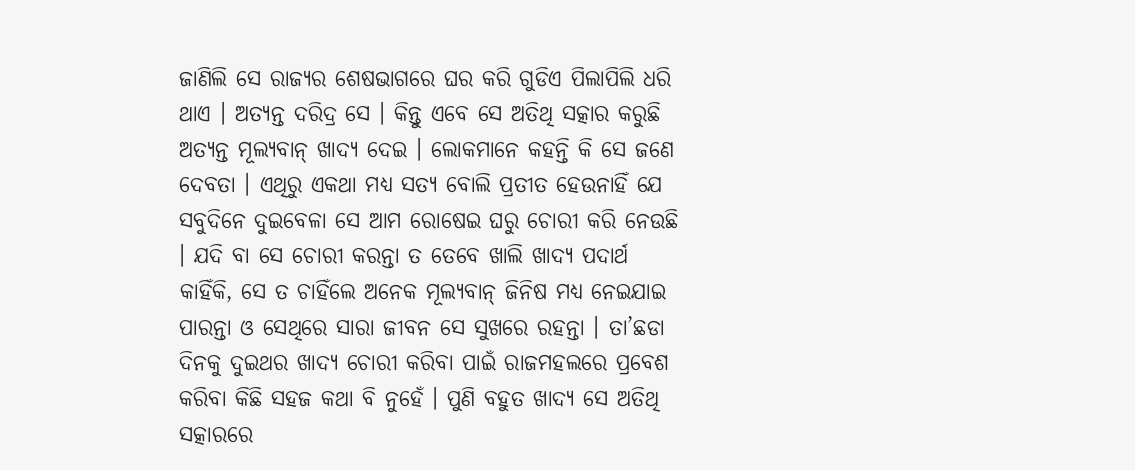ଜାଣିଲି ସେ ରାଜ୍ୟର ଶେଷଭାଗରେ ଘର କରି ଗୁଡିଏ ପିଲାପିଲି ଧରି ଥାଏ । ଅତ୍ୟନ୍ତ ଦରିଦ୍ର ସେ । କିନ୍ତୁ ଏବେ ସେ ଅତିଥି ସତ୍କାର କରୁଛି ଅତ୍ୟନ୍ତ ମୂଲ୍ୟବାନ୍ ଖାଦ୍ୟ ଦେଇ । ଲୋକମାନେ କହନ୍ତି କି ସେ ଜଣେ ଦେବତା । ଏଥିରୁ ଏକଥା ମଧ୍ୟ ସତ୍ୟ ବୋଲି ପ୍ରତୀତ ହେଉନାହିଁ ଯେ ସବୁଦିନେ ଦୁଇବେଳା ସେ ଆମ ରୋଷେଇ ଘରୁ ଚୋରୀ କରି ନେଉଛି । ଯଦି ବା ସେ ଚୋରୀ କରନ୍ତା ତ ତେବେ ଖାଲି ଖାଦ୍ୟ ପଦାର୍ଥ କାହିଁକି, ସେ ତ ଚାହିଁଲେ ଅନେକ ମୂଲ୍ୟବାନ୍ ଜିନିଷ ମଧ୍ୟ ନେଇଯାଇ ପାରନ୍ତା ଓ ସେଥିରେ ସାରା ଜୀବନ ସେ ସୁଖରେ ରହନ୍ତା । ତା’ଛଡା ଦିନକୁ ଦୁଇଥର ଖାଦ୍ୟ ଚୋରୀ କରିବା ପାଇଁ ରାଜମହଲରେ ପ୍ରବେଶ କରିବା କିଛି ସହଜ କଥା ବି ନୁହେଁ । ପୁଣି ବହୁତ ଖାଦ୍ୟ ସେ ଅତିଥି ସତ୍କାରରେ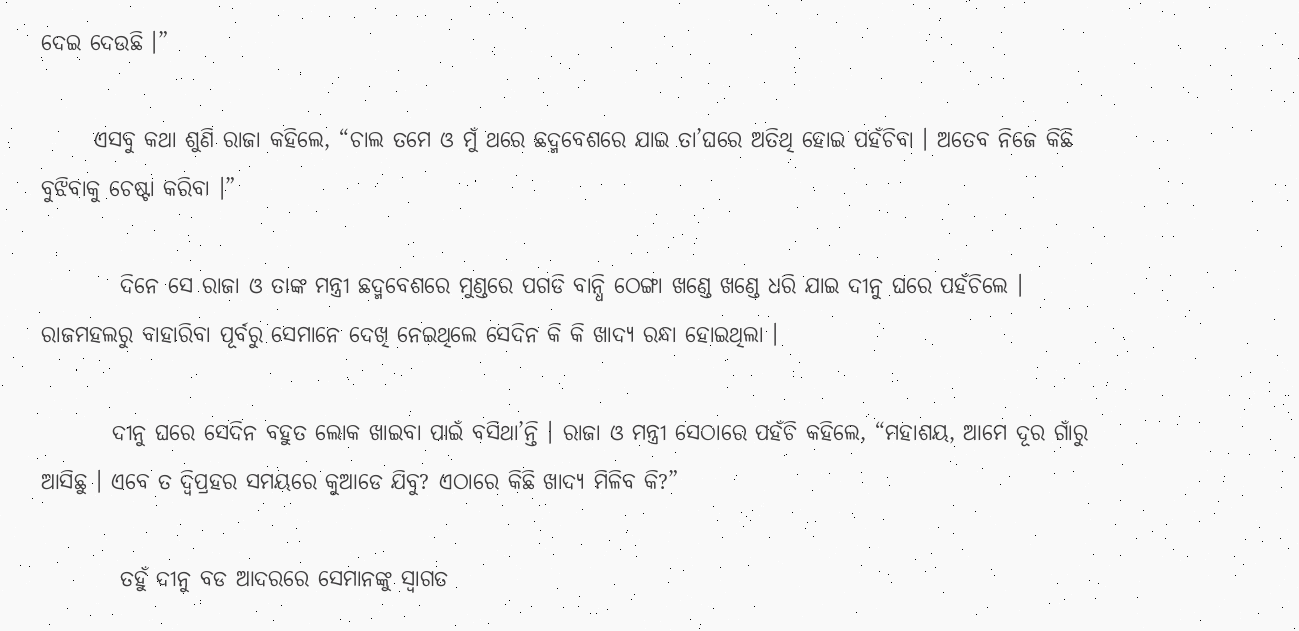ଦେଇ ଦେଉଛି ।”

      ଏସବୁ କଥା ଶୁଣି ରାଜା କହିଲେ, “ଚାଲ ତମେ ଓ ମୁଁ ଥରେ ଛଦ୍ମବେଶରେ ଯାଇ ତା’ଘରେ ଅତିଥି ହୋଇ ପହଁଚିବା । ଅତେବ ନିଜେ କିଛି ବୁଝିବାକୁ ଚେଷ୍ଟା କରିବା ।”

         ଦିନେ ସେ ରାଜା ଓ ତାଙ୍କ ମନ୍ତ୍ରୀ ଛଦ୍ମବେଶରେ ମୁଣ୍ଡରେ ପଗଡି ବାନ୍ଧି ଠେଙ୍ଗା ଖଣ୍ଡେ ଖଣ୍ଡେ ଧରି ଯାଇ ଦୀନୁ ଘରେ ପହଁଚିଲେ । ରାଜମହଲରୁ ବାହାରିବା ପୂର୍ବରୁ ସେମାନେ ଦେଖି ନେଇଥିଲେ ସେଦିନ କି କି ଖାଦ୍ୟ ରନ୍ଧା ହୋଇଥିଲା ।

        ଦୀନୁ ଘରେ ସେଦିନ ବହୁତ ଲୋକ ଖାଇବା ପାଇଁ ବସିଥା’ନ୍ତି । ରାଜା ଓ ମନ୍ତ୍ରୀ ସେଠାରେ ପହଁଚି କହିଲେ, “ମହାଶୟ, ଆମେ ଦୂର ଗାଁରୁ ଆସିଛୁ । ଏବେ ତ ଦ୍ୱିପ୍ରହର ସମୟରେ କୁଆଡେ ଯିବୁ? ଏଠାରେ କିଛି ଖାଦ୍ୟ ମିଳିବ କି?”

         ତହୁଁ ଦୀନୁ ବଡ ଆଦରରେ ସେମାନଙ୍କୁ ସ୍ୱାଗତ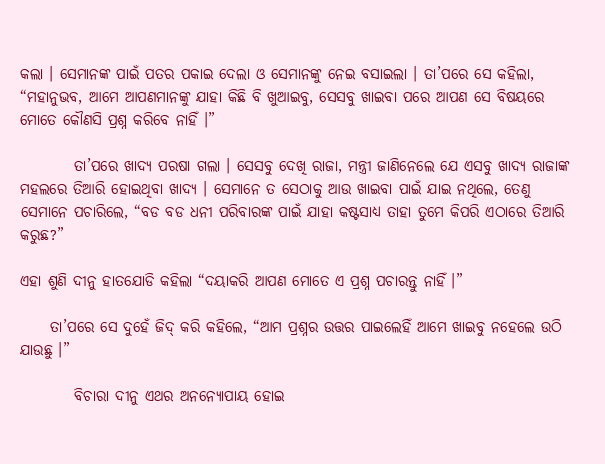କଲା । ସେମାନଙ୍କ ପାଇଁ ପତର ପକାଇ ଦେଲା ଓ ସେମାନଙ୍କୁ ନେଇ ବସାଇଲା । ତା’ପରେ ସେ କହିଲା, “ମହାନୁଭବ, ଆମେ ଆପଣମାନଙ୍କୁ ଯାହା କିଛି ବି ଖୁଆଇବୁ, ସେସବୁ ଖାଇବା ପରେ ଆପଣ ସେ ବିଷୟରେ ମୋତେ କୌଣସି ପ୍ରଶ୍ନ କରିବେ ନାହିଁ ।”

         ତା’ପରେ ଖାଦ୍ୟ ପରଷା ଗଲା । ସେସବୁ ଦେଖି ରାଜା, ମନ୍ତ୍ରୀ ଜାଣିନେଲେ ଯେ ଏସବୁ ଖାଦ୍ୟ ରାଜାଙ୍କ ମହଲରେ ତିଆରି ହୋଇଥିବା ଖାଦ୍ୟ । ସେମାନେ ତ ସେଠାକୁ ଆଉ ଖାଇବା ପାଇଁ ଯାଇ ନଥିଲେ, ତେଣୁ ସେମାନେ ପଚାରିଲେ, “ବଡ ବଡ ଧନୀ ପରିବାରଙ୍କ ପାଇଁ ଯାହା କଷ୍ଟସାଧ୍ୟ ତାହା ତୁମେ କିପରି ଏଠାରେ ତିଆରି କରୁଛ?”

ଏହା ଶୁଣି ଦୀନୁ ହାତଯୋଡି କହିଲା “ଦୟାକରି ଆପଣ ମୋତେ ଏ ପ୍ରଶ୍ନ ପଚାରନ୍ତୁ ନାହିଁ ।”

     ତା’ପରେ ସେ ଦୁହେଁ ଜିଦ୍ କରି କହିଲେ, “ଆମ ପ୍ରଶ୍ନର ଉତ୍ତର ପାଇଲେହିଁ ଆମେ ଖାଇବୁ ନହେଲେ ଉଠି ଯାଉଛୁ ।”

         ବିଚାରା ଦୀନୁ ଏଥର ଅନନ୍ୟୋପାୟ ହୋଇ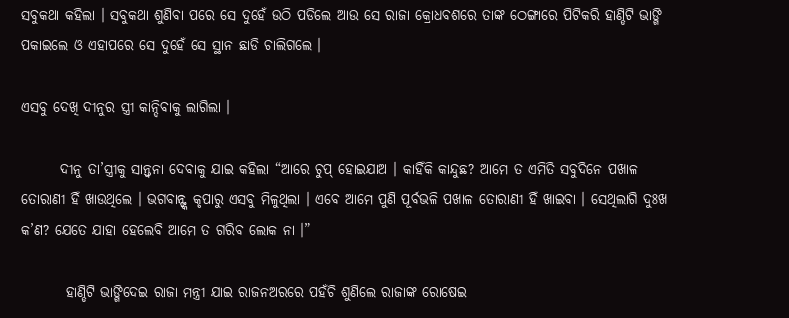ସବୁକଥା କହିଲା । ସବୁକଥା ଶୁଣିବା ପରେ ସେ ଦୁହେଁ ଉଠି ପଡିଲେ ଆଉ ସେ ରାଜା କ୍ରୋଧବଶରେ ତାଙ୍କ ଠେଙ୍ଗାରେ ପିଟିକରି ହାଣ୍ଡିଟି ଭାଙ୍ଗି ପକାଇଲେ ଓ ଏହାପରେ ସେ ଦୁହେଁ ସେ ସ୍ଥାନ ଛାଡି ଚାଲିଗଲେ ।

ଏସବୁ ଦେଖି ଦୀନୁର ସ୍ତ୍ରୀ କାନ୍ଦିବାକୁ ଲାଗିଲା ।

       ଦୀନୁ ତା’ସ୍ତ୍ରୀକୁ ସାନ୍ତ୍ୱନା ଦେବାକୁ ଯାଇ କହିଲା “ଆରେ ଚୁପ୍ ହୋଇଯାଅ । କାହିଁକି କାନ୍ଦୁଛ? ଆମେ ତ ଏମିତି ସବୁଦିନେ ପଖାଳ ତୋରାଣୀ ହିଁ ଖାଉଥିଲେ । ଭଗବାନ୍ଙ୍କ କୃପାରୁ ଏସବୁ ମିଳୁଥିଲା । ଏବେ ଆମେ ପୁଣି ପୂର୍ବଭଳି ପଖାଳ ତୋରାଣୀ ହିଁ ଖାଇବା । ସେଥିଲାଗି ଦୁଃଖ କ’ଣ? ଯେତେ ଯାହା ହେଲେବି ଆମେ ତ ଗରିବ ଲୋକ ନା ।”

        ହାଣ୍ଡିଟି ଭାଙ୍ଗିଦେଇ ରାଜା ମନ୍ତ୍ରୀ ଯାଇ ରାଜନଅରରେ ପହଁଚି ଶୁଣିଲେ ରାଜାଙ୍କ ରୋଷେଇ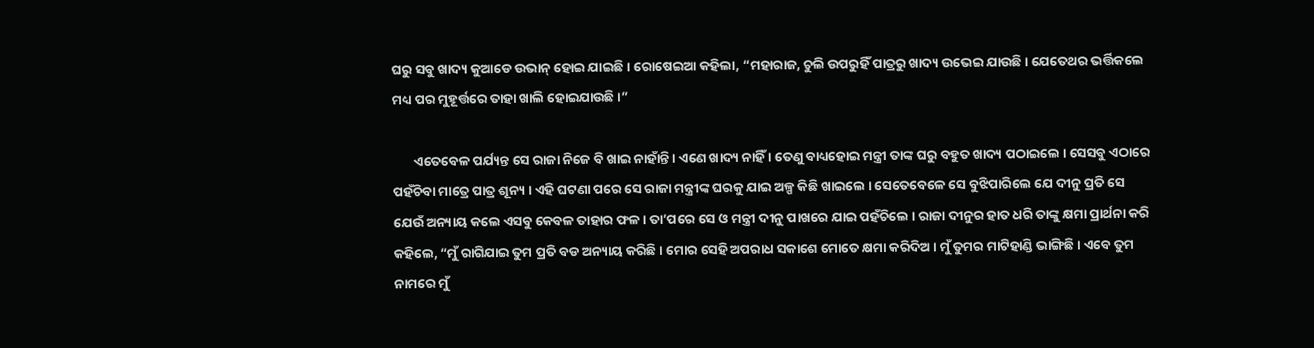ଘରୁ ସବୁ ଖାଦ୍ୟ କୁଆଡେ ଉଭାନ୍ ହୋଇ ଯାଇଛି । ରୋଷେଇଆ କହିଲା, “ମହାରାଜ, ଚୁଲି ଉପରୁହିଁ ପାତ୍ରରୁ ଖାଦ୍ୟ ଉଭେଇ ଯାଉଛି । ଯେତେଥର ଭର୍ତ୍ତିକଲେ ମଧ୍ୟ ପର ମୁହୂର୍ତ୍ତରେ ତାହା ଖାଲି ହୋଇଯାଉଛି ।”

       ଏତେବେଳ ପର୍ଯ୍ୟନ୍ତ ସେ ରାଜା ନିଜେ ବି ଖାଇ ନାହାଁନ୍ତି । ଏଣେ ଖାଦ୍ୟ ନାହିଁ । ତେଣୁ ବାଧ୍ୟହୋଇ ମନ୍ତ୍ରୀ ତାଙ୍କ ଘରୁ ବହୁତ ଖାଦ୍ୟ ପଠାଇଲେ । ସେସବୁ ଏଠାରେ ପହଁଚିବା ମାତ୍ରେ ପାତ୍ର ଶୂନ୍ୟ । ଏହି ଘଟଣା ପରେ ସେ ରାଜା ମନ୍ତ୍ରୀଙ୍କ ଘରକୁ ଯାଇ ଅଳ୍ପ କିଛି ଖାଇଲେ । ସେତେବେଳେ ସେ ବୁଝିପାରିଲେ ଯେ ଦୀନୁ ପ୍ରତି ସେ ଯେଉଁ ଅନ୍ୟାୟ କଲେ ଏସବୁ କେବଳ ତାହାର ଫଳ । ତା’ପରେ ସେ ଓ ମନ୍ତ୍ରୀ ଦୀନୁ ପାଖରେ ଯାଇ ପହଁଚିଲେ । ରାଜା ଦୀନୁର ହାତ ଧରି ତାଙ୍କୁ କ୍ଷମା ପ୍ରାର୍ଥନା କରି କହିଲେ, “ମୁଁ ରାଗିଯାଇ ତୁମ ପ୍ରତି ବଡ ଅନ୍ୟାୟ କରିଛି । ମୋର ସେହି ଅପରାଧ ସକାଶେ ମୋତେ କ୍ଷମା କରିଦିଅ । ମୁଁ ତୁମର ମାଟିହାଣ୍ଡି ଭାଙ୍ଗିଛି । ଏବେ ତୁମ ନାମରେ ମୁଁ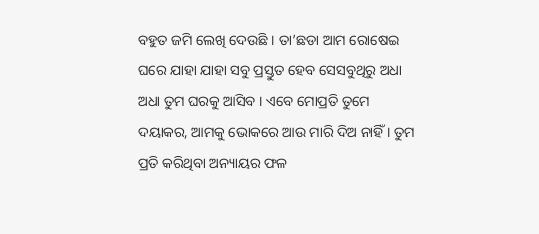ବହୁତ ଜମି ଲେଖି ଦେଉଛି । ତା’ଛଡା ଆମ ରୋଷେଇ ଘରେ ଯାହା ଯାହା ସବୁ ପ୍ରସ୍ତୁତ ହେବ ସେସବୁଥିରୁ ଅଧା ଅଧା ତୁମ ଘରକୁ ଆସିବ । ଏବେ ମୋପ୍ରତି ତୁମେ ଦୟାକର, ଆମକୁ ଭୋକରେ ଆଉ ମାରି ଦିଅ ନାହିଁ । ତୁମ ପ୍ରତି କରିଥିବା ଅନ୍ୟାୟର ଫଳ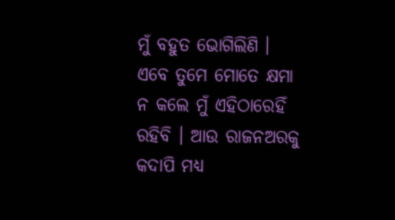ମୁଁ ବହୁତ ଭୋଗିଲିଣି । ଏବେ ତୁମେ ମୋତେ କ୍ଷମା ନ କଲେ ମୁଁ ଏହିଠାରେହିଁ ରହିବି । ଆଉ ରାଜନଅରକୁ କଦାପି ମଧ୍ୟ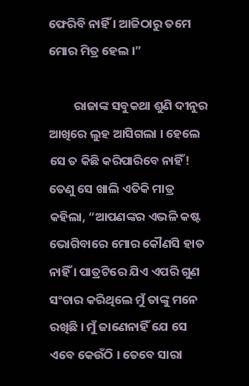ଫେରିବି ନାହିଁ । ଆଜିଠାରୁ ତମେ ମୋର ମିତ୍ର ହେଲ ।”

         ରାଜାଙ୍କ ସବୁକଥା ଶୁଣି ଦୀନୁର ଆଖିରେ ଲୁହ ଆସିଗଲା । ହେଲେ ସେ ତ କିଛି କରିପାରିବେ ନାହିଁ! ତେଣୁ ସେ ଖାଲି ଏତିକି ମାତ୍ର କହିଲା, “ଆପଣଙ୍କର ଏଭଳି କଷ୍ଟ ଭୋଗିବାରେ ମୋର କୌଣସି ହାତ ନାହିଁ । ପାତ୍ରଟିରେ ଯିଏ ଏପରି ଗୁଣ ସଂଚାର କରିଥିଲେ ମୁଁ ତାଙ୍କୁ ମନେ ରଖିଛି । ମୁଁ ଜାଣେନାହିଁ ଯେ ସେ ଏବେ କେଉଁଠି । ତେବେ ସାରା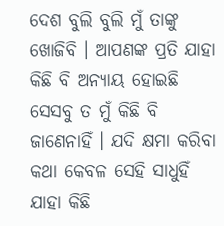ଦେଶ ବୁଲି ବୁଲି ମୁଁ ତାଙ୍କୁ ଖୋଜିବି । ଆପଣଙ୍କ ପ୍ରତି ଯାହା କିଛି ବି ଅନ୍ୟାୟ ହୋଇଛି ସେସବୁ ତ ମୁଁ କିଛି ବି ଜାଣେନାହିଁ । ଯଦି କ୍ଷମା କରିବା କଥା କେବଳ ସେହି ସାଧୁହିଁ ଯାହା କିଛି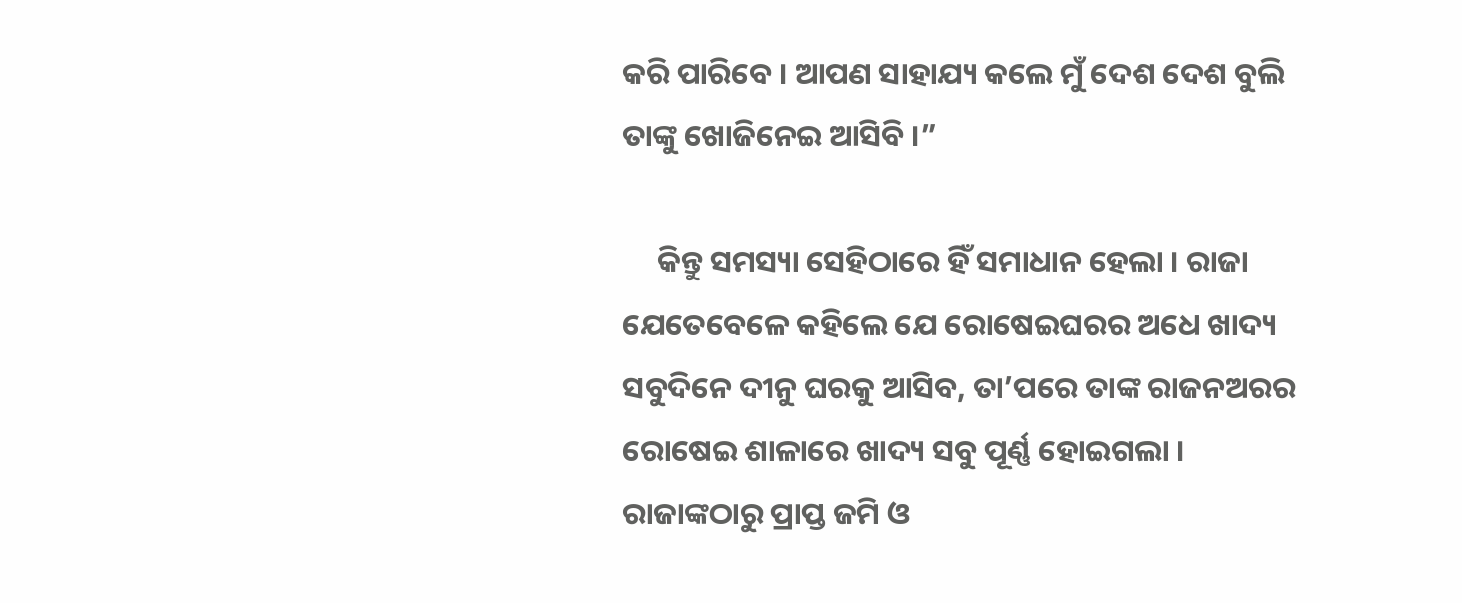କରି ପାରିବେ । ଆପଣ ସାହାଯ୍ୟ କଲେ ମୁଁ ଦେଶ ଦେଶ ବୁଲି ତାଙ୍କୁ ଖୋଜିନେଇ ଆସିବି ।”

     କିନ୍ତୁ ସମସ୍ୟା ସେହିଠାରେ ହିଁ ସମାଧାନ ହେଲା । ରାଜା ଯେତେବେଳେ କହିଲେ ଯେ ରୋଷେଇଘରର ଅଧେ ଖାଦ୍ୟ ସବୁଦିନେ ଦୀନୁ ଘରକୁ ଆସିବ, ତା’ପରେ ତାଙ୍କ ରାଜନଅରର ରୋଷେଇ ଶାଳାରେ ଖାଦ୍ୟ ସବୁ ପୂର୍ଣ୍ଣ ହୋଇଗଲା । ରାଜାଙ୍କଠାରୁ ପ୍ରାପ୍ତ ଜମି ଓ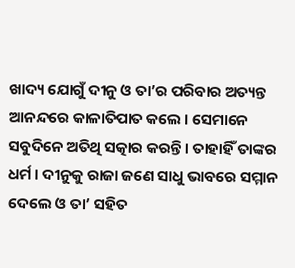ଖାଦ୍ୟ ଯୋଗୁଁ ଦୀନୁ ଓ ତା’ର ପରିବାର ଅତ୍ୟନ୍ତ ଆନନ୍ଦରେ କାଳାତିପାତ କଲେ । ସେମାନେ ସବୁଦିନେ ଅତିଥି ସତ୍କାର କରନ୍ତି । ତାହାହିଁ ତାଙ୍କର ଧର୍ମ । ଦୀନୁକୁ ରାଜା ଜଣେ ସାଧୁ ଭାବରେ ସମ୍ମାନ ଦେଲେ ଓ ତା’ ସହିତ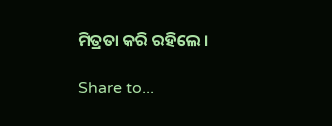ମିତ୍ରତା କରି ରହିଲେ ।

Share to...